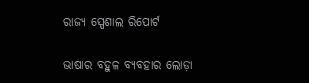ରାଜ୍ୟ ସ୍ପେଶାଲ ରିପୋର୍ଟ

ଭାଷାର ବହୁଳ ବ୍ୟବହାର ଲୋଡ଼ା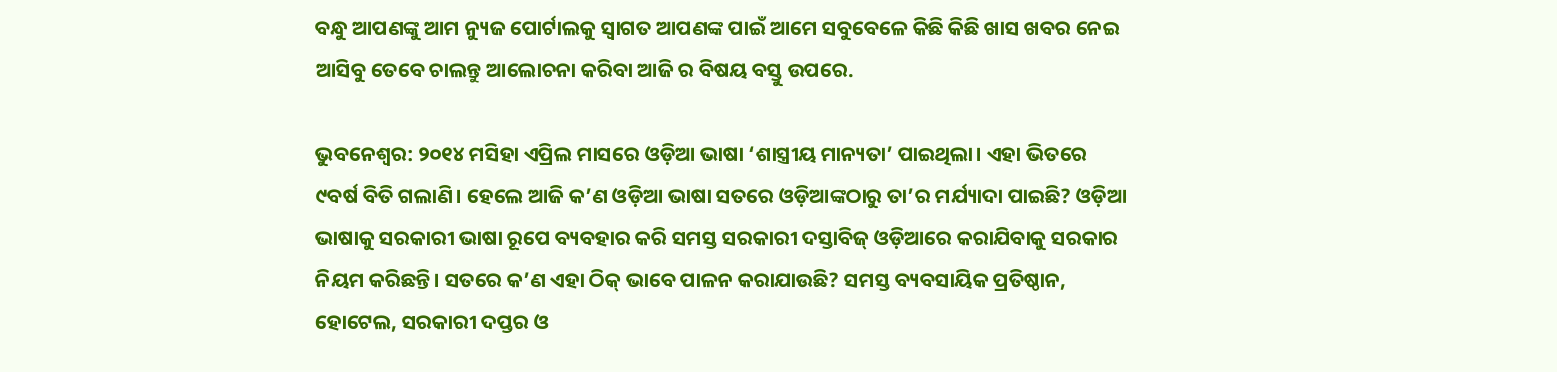ବନ୍ଧୁ ଆପଣଙ୍କୁ ଆମ ନ୍ୟୁଜ ପୋର୍ଟାଲକୁ ସ୍ଵାଗତ ଆପଣଙ୍କ ପାଇଁ ଆମେ ସବୁବେଳେ କିଛି କିଛି ଖାସ ଖବର ନେଇ ଆସିବୁ ତେବେ ଚାଲନ୍ତୁ ଆଲୋଚନା କରିବା ଆଜି ର ବିଷୟ ବସ୍ତୁ ଉପରେ.

ଭୁବନେଶ୍ବର: ୨୦୧୪ ମସିହା ଏପ୍ରିଲ ମାସରେ ଓଡ଼ିଆ ଭାଷା ‘ଶାସ୍ତ୍ରୀୟ ମାନ୍ୟତା’ ପାଇଥିଲା। ଏହା‌ ଭିତରେ ୯ବର୍ଷ ବିତି ଗଲାଣି। ହେଲେ ଆଜି କ’ଣ ଓଡ଼ିଆ ଭାଷା ସତରେ ଓଡ଼ିଆଙ୍କଠାରୁ ତା’ର ମର୍ଯ୍ୟାଦା ପାଇଛି? ଓଡ଼ିଆ ଭାଷାକୁ ସରକାରୀ ଭାଷା ରୂପେ ବ୍ୟବହାର କରି ସମସ୍ତ ସରକାରୀ ଦସ୍ତାବିଜ୍‌ ଓଡ଼ିଆରେ କରାଯିବାକୁ ସରକାର ନିୟମ କରିଛନ୍ତି। ସତରେ କ’ଣ ଏହା ଠିକ୍‌ ଭାବେ ପାଳନ କରାଯାଉଛି? ସମସ୍ତ ବ୍ୟବସାୟିକ ପ୍ରତିଷ୍ଠାନ, ହୋଟେଲ, ସରକାରୀ ଦପ୍ତର ଓ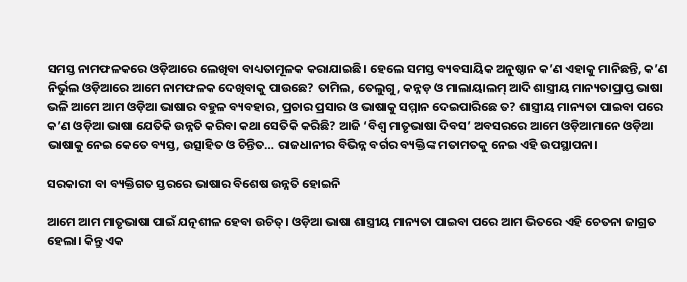ସମସ୍ତ ନାମଫଳକରେ ଓଡ଼ିଆରେ ଲେଖିବା ବାଧ୍ୟତାମୂଳକ କରାଯାଇଛି। ହେଲେ ସମସ୍ତ ବ୍ୟବସାୟିକ ଅନୁଷ୍ଠାନ କ’ଣ ଏହାକୁ ମାନିଛନ୍ତି, କ’ଣ ନିର୍ଭୁଲ ଓଡ଼ିଆରେ ଆମେ ନାମଫଳକ ଦେଖିବାକୁ ପାଉଛେ? ତାମିଲ, ତେଲୁଗୁ, କନ୍ନଡ଼ ଓ ମାଲାୟାଲମ୍‌ ଆଦି ଶାସ୍ତ୍ରୀୟ ମାନ୍ୟତାପ୍ରାପ୍ତ ଭାଷା ଭଳି ଆମେ ଆମ ଓଡ଼ିଆ ଭାଷାର ବହୁଳ ବ୍ୟବହାର, ପ୍ରଚାର ପ୍ରସାର ଓ ଭାଷାକୁ ସମ୍ମାନ ଦେଇପାରିଛେ ତ? ଶାସ୍ତ୍ରୀୟ ମାନ୍ୟତା ପାଇବା ପରେ କ’ଣ ଓଡ଼ିଆ ଭାଷା ଯେତିକି ଉନ୍ନତି କରିବା କଥା ସେତିକି କରିଛି? ଆଜି ‘ବିଶ୍ବ ମାତୃଭାଷା ଦିବସ’ ଅବସରରେ ଆମେ ଓଡ଼ିଆମାନେ ଓଡ଼ିଆ ଭାଷାକୁ ନେଇ କେତେ ବ୍ୟସ୍ତ, ଉତ୍ସାହିତ ଓ ଚିନ୍ତିତ… ରାଜଧାନୀର ବିଭିନ୍ନ ବର୍ଗର ବ୍ୟକ୍ତିଙ୍କ ମତାମତକୁ ନେଇ ଏହି ଉପସ୍ଥାପନା।

ସରକାରୀ ବା ବ୍ୟକ୍ତିଗତ ସ୍ତରରେ ଭାଷାର ବିଶେଷ ଉନ୍ନତି ‌ହୋଇନି

ଆମେ ଆମ ମାତୃଭାଷା ପାଇଁ ଯତ୍ନଶୀଳ ହେବା ଉଚିତ୍‌। ଓଡ଼ିଆ ଭାଷା ଶାସ୍ତ୍ରୀୟ ମାନ୍ୟତ‌ା ପାଇବା ପରେ ଆମ ଭିତରେ ଏହି ଚେତନା ଜାଗ୍ରତ ହେଲା। କିନ୍ତୁ ଏକ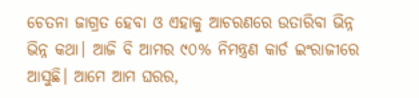ଚେତନା ଜାଗ୍ରତ ହେବା ଓ ଏହାକୁ ଆଚରଣରେ ଉତାରିବା ଭିନ୍ନ ଭିନ୍ନ କଥା। ଆଜି ବି ଆମର ୯୦% ନିମନ୍ତ୍ରଣ କାର୍ଡ ଇଂରାଜୀରେ ଆସୁଛି। ଆମେ ଆମ ଘରର,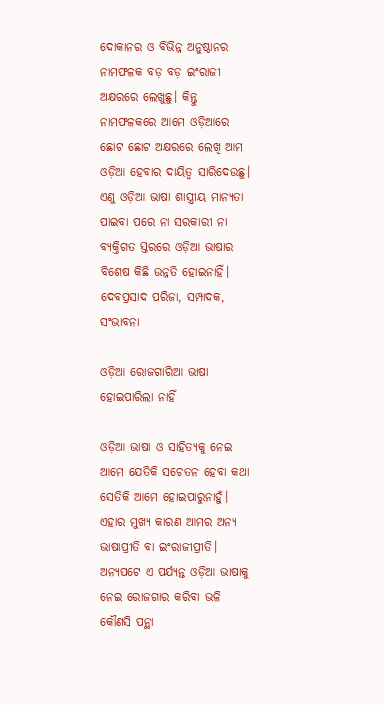ଦୋକାନର ଓ ବିଭିନ୍ନ ଅନୁଷ୍ଠାନର ନାମଫଳକ ବଡ଼ ବଡ଼ ଇଂରାଜୀ ଅକ୍ଷରରେ ଲେଖୁଛୁ। କିନ୍ତୁ ନାମଫଳକରେ ଆମେ ଓଡ଼ିଆରେ ଛୋଟ ଛୋଟ ଅକ୍ଷରରେ ଲେଖି ଆମ ଓଡ଼ିଆ ହେବାର ଦାୟିତ୍ବ ସାରିଦେଉଛୁ। ଏଣୁ ଓଡ଼ିଆ ଭାଷା ଶାସ୍ତ୍ରୀୟ ମାନ୍ୟତା ପାଇବା ପରେ ନା ସରକାରୀ ନା ବ୍ୟକ୍ତିଗତ ସ୍ତରରେ ଓଡ଼ିଆ ଭାଷାର ବିଶେଷ କିଛି ଉନ୍ନତି ହୋଇନାହିଁ।
ଦେବପ୍ରସାଦ ପରିଜା, ସମ୍ପାଦକ, ସଂଭାବନା

ଓଡ଼ିଆ ରୋଜଗାରିଆ ଭାଷା ହୋଇପାରିଲା ନାହିଁ

ଓଡ଼ିଆ ଭାଷା ଓ ସାହିତ୍ୟକୁ ନେଇ ଆମେ ଯେତିକି ସଚେତନ ହେବା କଥା ସେତିକି ଆମେ ହୋଇପାରୁନାହୁଁ। ଏହାର ମୁଖ୍ୟ କାରଣ ଆମର ଅନ୍ୟ ଭାଷାପ୍ରୀତି ବା ଇଂରାଜୀପ୍ରୀତି। ଅନ୍ୟପ‌‌ଟେ ଏ ପର୍ଯ୍ୟନ୍ତ ଓଡ଼ିଆ ଭାଷାକୁ ନେଇ ‌ରୋଜଗାର କରିବା ଭଳି କୌଣସି ପନ୍ଥା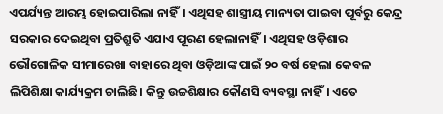ଏପର୍ଯ୍ୟନ୍ତ ଆରମ୍ଭ ହୋଇପାରିଲା ନାହିଁ। ଏଥିସହ ଶାସ୍ତ୍ରୀୟ ମାନ୍ୟତା ପାଇବା ପୂର୍ବରୁ କେନ୍ଦ୍ର ସରକାର ଦେଇଥିବା ପ୍ରତିଶ୍ରୁତି ଏଯାଏ ପୂରଣ ହେଲାନାହିଁ। ଏଥିସହ ଓଡ଼ିଶାର ଭୌଗୋଳିକ ସୀମାରେଖା ବାହାରେ ଥିବା ଓଡ଼ିଆଙ୍କ ପାଇଁ ୨୦ ବର୍ଷ ହେଲା କେବଳ ଲିପିଶିକ୍ଷା କାର୍ଯ୍ୟକ୍ରମ ଚାଲିଛି। କିନ୍ତୁ ଉଚ୍ଚଶିକ୍ଷାର କୌଣସି ବ୍ୟବସ୍ଥା ନାହିଁ। ଏତେ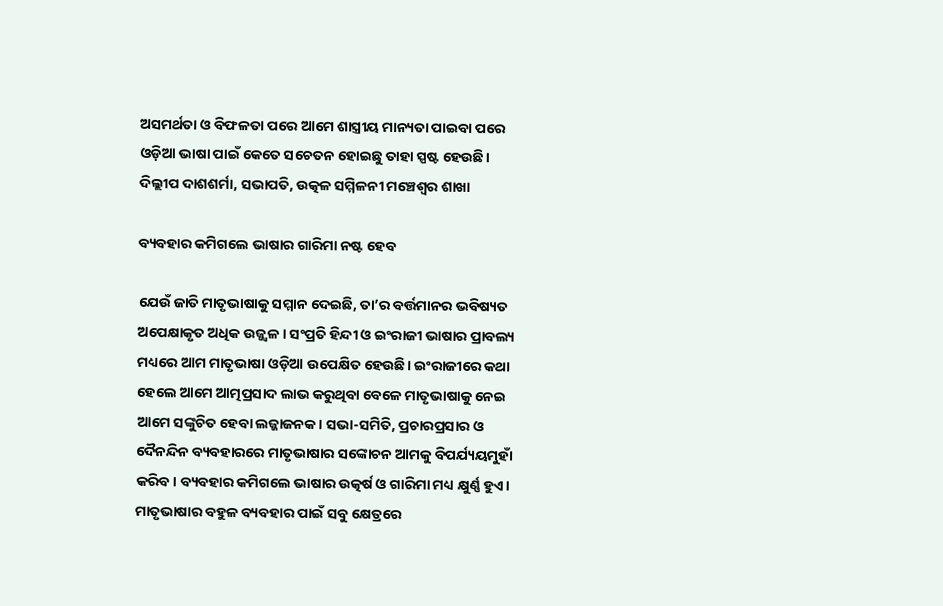ଅସମର୍ଥତା ଓ ବିଫଳତା ପରେ ଆମେ ଶାସ୍ତ୍ରୀୟ ମାନ୍ୟତା ପାଇବା‌ ପରେ ଓଡ଼ିଆ ଭାଷା ପାଇଁ କେତେ ସଚେତନ ହୋଇଛୁ ତାହା ସ୍ପଷ୍ଟ ହେଉଛି।
ଦିଲ୍ଲୀପ ଦାଶଶର୍ମା, ସଭାପତି, ଉତ୍କଳ ସମ୍ମିଳନୀ ମଞ୍ଚେଶ୍ବର ଶାଖା

ବ୍ୟବହାର କମିଗଲେ ଭାଷାର ଗାରିମା ନଷ୍ଟ ହେବ

ଯେଉଁ ଜାତି ମାତୃଭାଷାକୁ ସମ୍ମାନ ଦେଇଛି, ତା’ର ବର୍ତ୍ତମାନର ଭବିଷ୍ୟତ ଅପେକ୍ଷାକୃତ ଅଧିକ ଉଜ୍ଜ୍ବଳ। ସଂପ୍ରତି ହିନ୍ଦୀ ଓ ଇଂରାଜୀ ଭାଷାର ପ୍ରାବଲ୍ୟ ମଧ୍ୟରେ ଆମ ମାତୃଭାଷା ଓଡ଼ିଆ ଉପେକ୍ଷିତ ହେଉଛି। ଇଂରାଜୀରେ କଥା ହେଲେ ଆମେ ଆତ୍ମପ୍ରସାଦ ଲାଭ କରୁଥିବା ବେଳେ ମାତୃଭାଷାକୁ ନେଇ ଆମେ ସଙ୍କୁଚିତ ହେବା ଲଜ୍ଜାଜନକ। ସଭା-ସମିତି, ପ୍ରଚାରପ୍ରସାର ଓ ଦୈନନ୍ଦିନ ବ୍ୟବହାରରେ ମାତୃଭାଷାର ସଙ୍କୋଚନ ଆମକୁ ବିପର୍ଯ୍ୟୟମୁହାଁ କରିବ। ବ୍ୟବହାର କମିଗଲେ ଭାଷାର ଉତ୍କର୍ଷ ଓ ଗାରିମା ମଧ୍ୟ କ୍ଷୁର୍ଣ୍ଣ ହୁଏ। ମାତୃଭାଷାର ବହୁଳ ବ୍ୟବହାର ପାଇଁ ସବୁ‌ କ୍ଷେତ୍ରରେ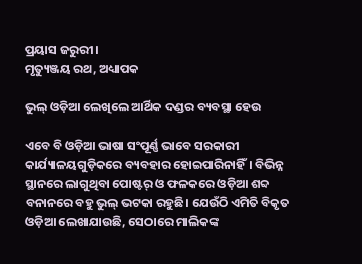ପ୍ରୟାସ ଜରୁରୀ।
ମୃତ୍ୟୁଞ୍ଜୟ ରଥ, ଅଧ୍ୟାପକ

ଭୁଲ୍‌ ଓଡ଼ିଆ ଲେଖିଲେ ଆର୍ଥିକ ଦଣ୍ଡର ବ୍ୟବସ୍ଥା ହେଉ

ଏବେ ବି ଓଡ଼ିଆ ଭାଷା ସଂପୂର୍ଣ୍ଣ ଭାବେ ସରକାରୀ କାର୍ଯ୍ୟାଳୟଗୁଡ଼ିକରେ ବ୍ୟବହାର ହୋଇପାରିନାହିଁ। ବିଭିନ୍ନ ସ୍ଥାନରେ ଲାଗୁଥିବା ପୋଷ୍ଟର୍‌ ଓ ଫଳକରେ ଓଡ଼ିଆ ଶବ୍ଦ ବନାନରେ ବହୁ ଭୁଲ୍‌ ଭଟକା ରହୁଛି। ଯେଉଁଠି ଏମିତି ବିକୃତ ଓଡ଼ିଆ ଲେଖାଯାଉଛି, ସେଠାରେ ମାଲିକଙ୍କ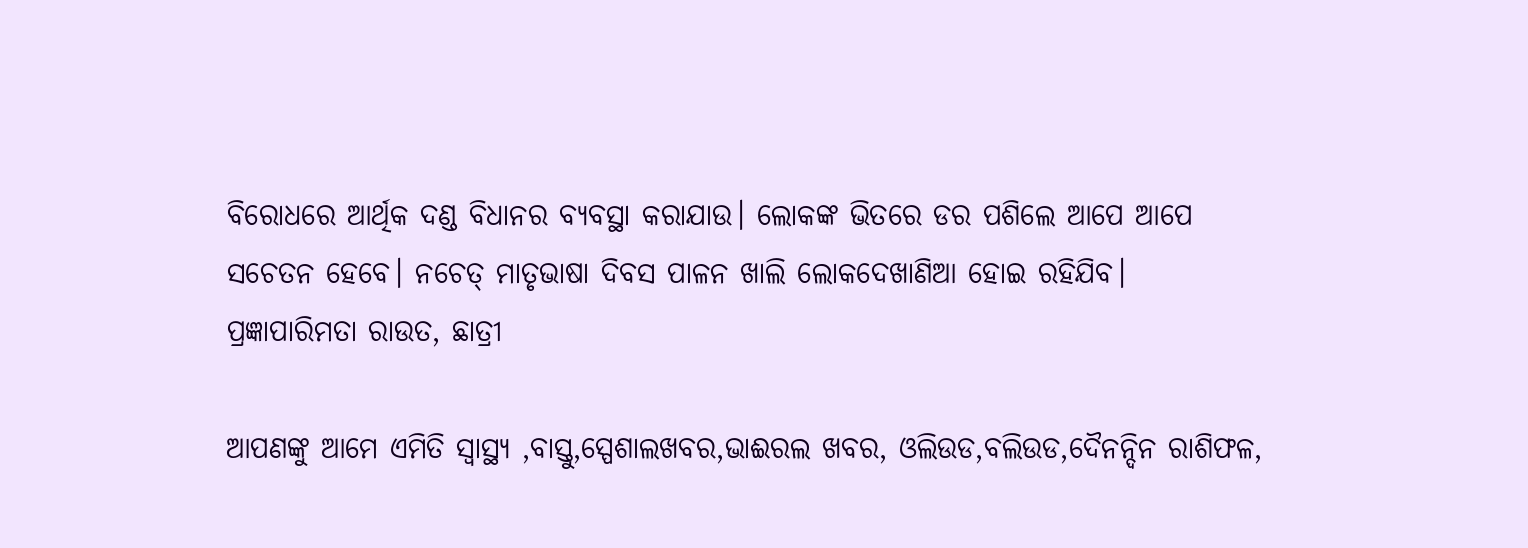ବିରୋଧରେ ଆର୍ଥିକ ଦଣ୍ଡ ବିଧାନର ବ୍ୟବସ୍ଥା କରାଯାଉ। ଲୋକଙ୍କ ଭିତରେ ଡର ପଶିଲେ ଆପେ ଆପେ ସଚେତନ ହେବେ। ନଚେତ୍‌ ମାତୃଭାଷା ଦିବସ ପାଳନ ଖାଲି ଲୋକଦେଖାଣିଆ ହୋଇ ରହିଯିବ।
ପ୍ରଜ୍ଞାପାରିମତା ରାଉତ, ଛାତ୍ରୀ

ଆପଣଙ୍କୁ ଆମେ ଏମିତି ସ୍ଵାସ୍ଥ୍ୟ ,ବାସ୍ତୁ,ସ୍ପେଶାଲଖବର,ଭାଈରଲ ଖବର, ଓଲିଉଡ,ବଲିଉଡ,ଦୈନନ୍ଦିନ ରାଶିଫଳ,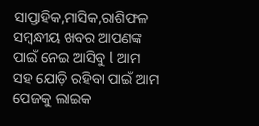ସାପ୍ତାହିକ,ମାସିକ,ରାଶିଫଳ ସମ୍ଵନ୍ଧୀୟ ଖବର ଆପଣଙ୍କ ପାଇଁ ନେଇ ଆସିବୁ l ଆମ ସହ ଯୋଡ଼ି ରହିବା ପାଇଁ ଆମ ପେଜକୁ ଲାଇକ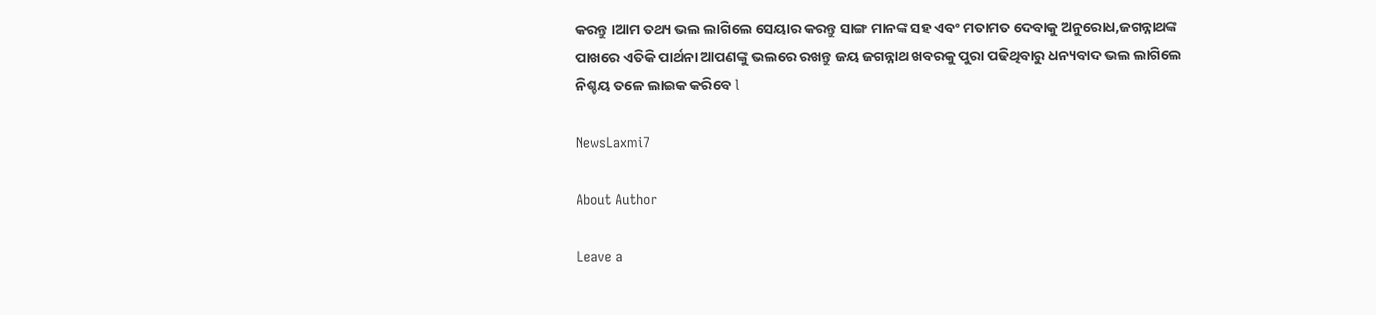କରନ୍ତୁ ।ଆମ ତଥ୍ୟ ଭଲ ଲାଗିଲେ ସେୟାର କରନ୍ତୁ ସାଙ୍ଗ ମାନଙ୍କ ସହ ଏବଂ ମତାମତ ଦେବାକୁ ଅନୁରୋଧ,ଜଗନ୍ନାଥଙ୍କ ପାଖରେ ଏତିକି ପାର୍ଥନା ଆପଣଙ୍କୁ ଭଲରେ ରଖନ୍ତୁ ଜୟ ଜଗନ୍ନାଥ ଖବରକୁ ପୁରା ପଢିଥିବାରୁ ଧନ୍ୟବାଦ ଭଲ ଲାଗିଲେ ନିଶ୍ଚୟ ତଳେ ଲାଇକ କରିବେ l

NewsLaxmi7

About Author

Leave a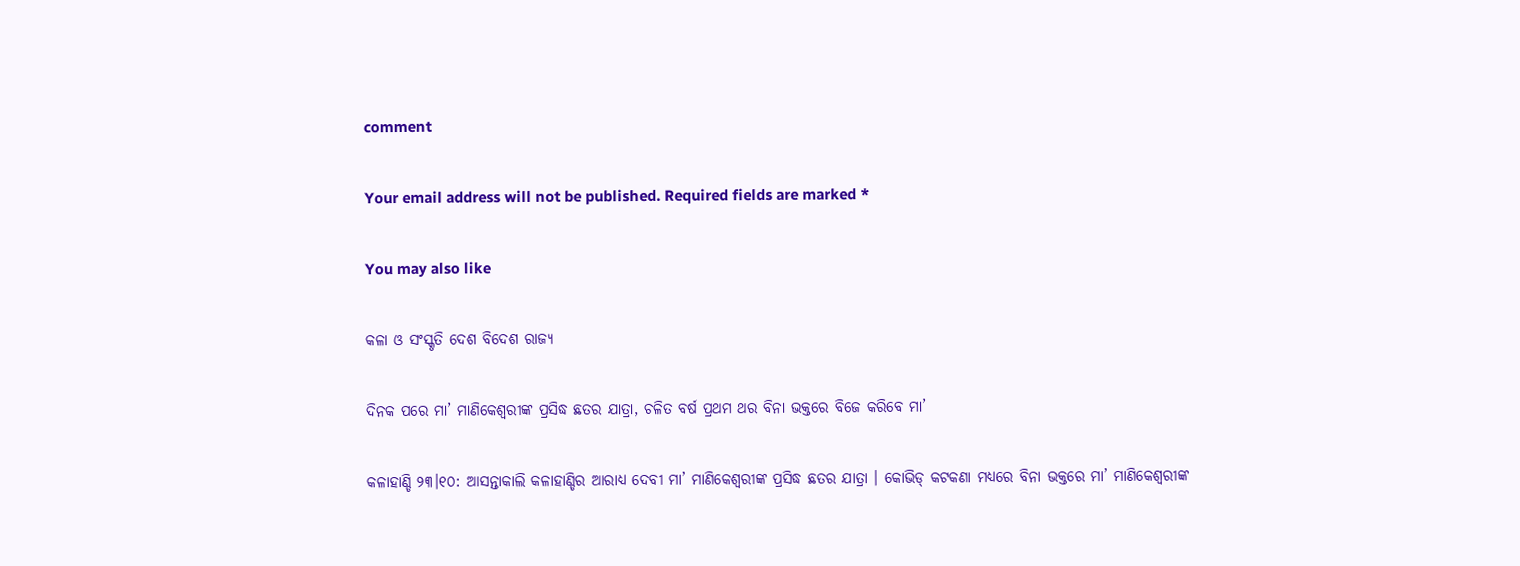comment

Your email address will not be published. Required fields are marked *

You may also like

କଳା ଓ ସଂସ୍କୃତି ଦେଶ ବିଦେଶ ରାଜ୍ୟ

ଦିନକ ପରେ ମା’ ମାଣିକେଶ୍ବରୀଙ୍କ ପ୍ରସିଦ୍ଧ ଛତର ଯାତ୍ରା, ଚଳିତ ବର୍ଷ ପ୍ରଥମ ଥର ବିନା ଭକ୍ତରେ ବିଜେ କରିବେ ମା’

କଳାହାଣ୍ଡି ୨୩।୧୦: ଆସନ୍ତାକାଲି କଳାହାଣ୍ଡିର ଆରାଧ୍ୟ ଦେବୀ ମା’ ମାଣିକେଶ୍ବରୀଙ୍କ ପ୍ରସିଦ୍ଧ ଛତର ଯାତ୍ରା । କୋଭିଡ୍ କଟକଣା ମଧ୍ୟରେ ବିନା ଭକ୍ତରେ ମା’ ମାଣିକେଶ୍ବରୀଙ୍କ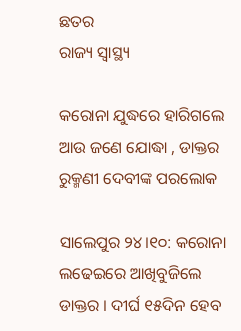ଛତର
ରାଜ୍ୟ ସ୍ୱାସ୍ଥ୍ୟ

କରୋନା ଯୁଦ୍ଧରେ ହାରିଗଲେ ଆଉ ଜଣେ ଯୋଦ୍ଧା , ଡାକ୍ତର ରୁକ୍ମଣୀ ଦେବୀଙ୍କ ପରଲୋକ

ସାଲେପୁର ୨୪।୧୦: କରୋନା ଲଢେଇରେ ଆଖିବୁଜିଲେ ଡାକ୍ତର । ଦୀର୍ଘ ୧୫ଦିନ ହେବ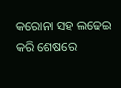କରୋନା ସହ ଲଢେଇ କରି ଶେଷରେ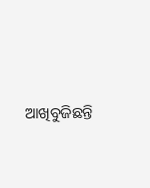ଆଖିବୁଜିଛନ୍ତି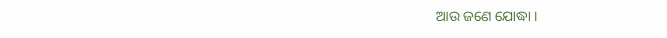ଆଉ ଜଣେ ଯୋଦ୍ଧା ।